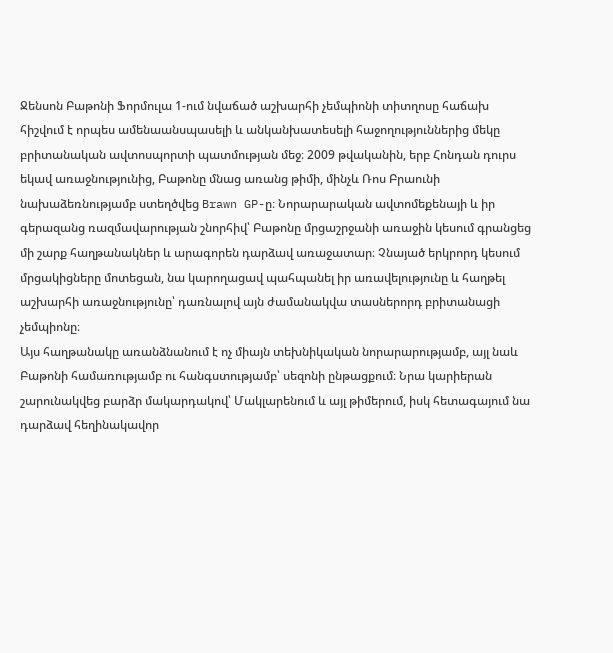Ջենսոն Բաթոնի Ֆորմուլա 1-ում նվաճած աշխարհի չեմպիոնի տիտղոսը հաճախ հիշվում է որպես ամենաանսպասելի և անկանխատեսելի հաջողություններից մեկը բրիտանական ավտոսպորտի պատմության մեջ։ 2009 թվականին, երբ Հոնդան դուրս եկավ առաջնությունից, Բաթոնը մնաց առանց թիմի, մինչև Ռոս Բրաունի նախաձեռնությամբ ստեղծվեց Brawn GP-ը։ Նորարարական ավտոմեքենայի և իր գերազանց ռազմավարության շնորհիվ՝ Բաթոնը մրցաշրջանի առաջին կեսում գրանցեց մի շարք հաղթանակներ և արագորեն դարձավ առաջատար։ Չնայած երկրորդ կեսում մրցակիցները մոտեցան, նա կարողացավ պահպանել իր առավելությունը և հաղթել աշխարհի առաջնությունը՝ դառնալով այն ժամանակվա տասներորդ բրիտանացի չեմպիոնը։
Այս հաղթանակը առանձնանում է ոչ միայն տեխնիկական նորարարությամբ, այլ նաև Բաթոնի համառությամբ ու հանգստությամբ՝ սեզոնի ընթացքում։ Նրա կարիերան շարունակվեց բարձր մակարդակով՝ Մակլարենում և այլ թիմերում, իսկ հետագայում նա դարձավ հեղինակավոր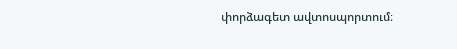փորձագետ ավտոսպորտում։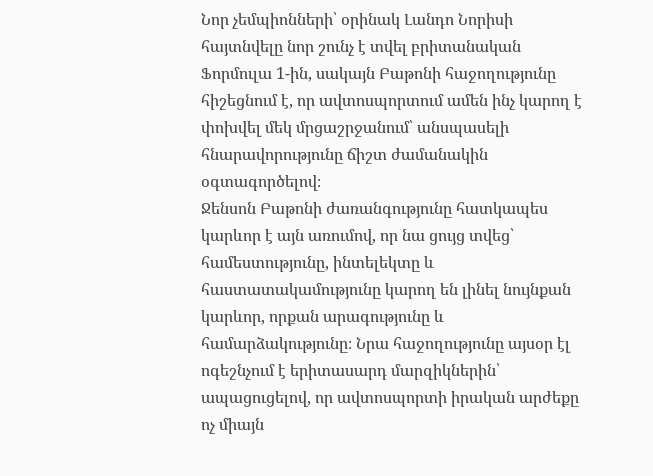Նոր չեմպիոնների՝ օրինակ Լանդո Նորիսի հայտնվելը նոր շունչ է տվել բրիտանական Ֆորմուլա 1-ին, սակայն Բաթոնի հաջողությունը հիշեցնում է, որ ավտոսպորտում ամեն ինչ կարող է փոխվել մեկ մրցաշրջանում՝ անսպասելի հնարավորությունը ճիշտ ժամանակին օգտագործելով։
Ջենսոն Բաթոնի ժառանգությունը հատկապես կարևոր է այն առումով, որ նա ցույց տվեց՝ համեստությունը, ինտելեկտը և հաստատակամությունը կարող են լինել նույնքան կարևոր, որքան արագությունը և համարձակությունը։ Նրա հաջողությունը այսօր էլ ոգեշնչում է երիտասարդ մարզիկներին՝ ապացուցելով, որ ավտոսպորտի իրական արժեքը ոչ միայն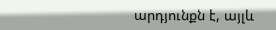արդյունքն է, այլև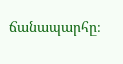ճանապարհը։